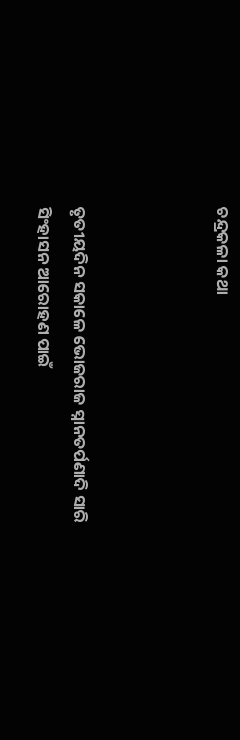ଚନ୍ଦ୍ରକଳା କଥା



ତୃତୀୟଦିନ ସକାଳେ ଭୋଜରାଜ ସ୍ନାନତର୍ପଣାଦି ସାରି ସିଂହାସନ ଆରୋହଣ ପାଇଁ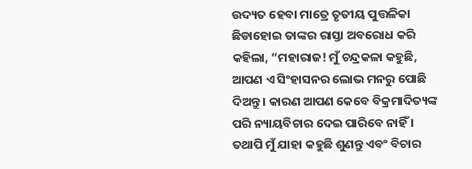ଉଦ୍ୟତ ହେବା ମାତ୍ରେ ତୃତୀୟ ପୁତ୍ତଳିକା ଛିଡାହୋଇ ତାଙ୍କର ରାସ୍ତା ଅବରୋଧ କରି କହିଲା, “ମହାରାଜ! ମୁଁ ଚନ୍ଦ୍ରକଳା କହୁଛି, ଆପଣ ଏ ସିଂହାସନର ଲୋଭ ମନରୁ ପୋଛି ଦିଅନ୍ତୁ । କାରଣ ଆପଣ କେବେ ବିକ୍ରମାଦିତ୍ୟଙ୍କ ପରି ନ୍ୟାୟବିଚାର ଦେଇ ପାରିବେ ନାହିଁ । ତଥାପି ମୁଁ ଯାହା କହୁଛି ଶୁଣନ୍ତୁ ଏବଂ ବିଚାର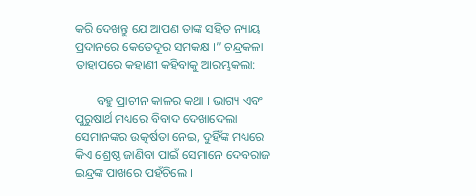କରି ଦେଖନ୍ତୁ ଯେ ଆପଣ ତାଙ୍କ ସହିତ ନ୍ୟାୟ ପ୍ରଦାନରେ କେତେଦୂର ସମକକ୍ଷ ।” ଚନ୍ଦ୍ରକଳା ତାହାପରେ କହାଣୀ କହିବାକୁ ଆରମ୍ଭକଲା:

       ବହୁ ପ୍ରାଚୀନ କାଳର କଥା । ଭାଗ୍ୟ ଏବଂ ପୁରୁଷାର୍ଥ ମଧ୍ୟରେ ବିବାଦ ଦେଖାଦେଲା ସେମାନଙ୍କର ଉତ୍କର୍ଷତା ନେଇ, ଦୁହିଁଙ୍କ ମଧ୍ୟରେ କିଏ ଶ୍ରେଷ୍ଠ ଜାଣିବା ପାଇଁ ସେମାନେ ଦେବରାଜ ଇନ୍ଦ୍ରଙ୍କ ପାଖରେ ପହଁଚିଲେ ।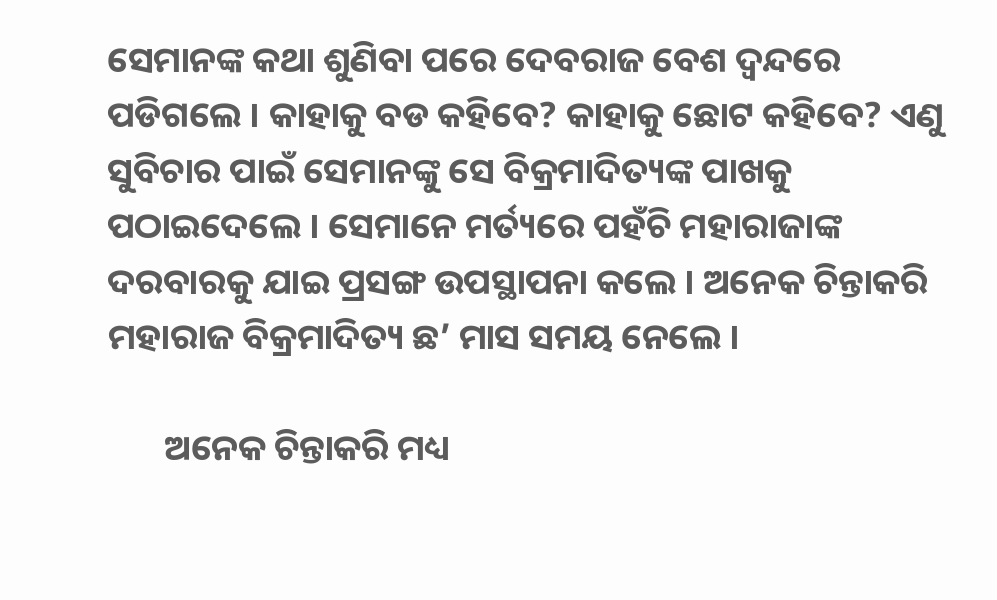ସେମାନଙ୍କ କଥା ଶୁଣିବା ପରେ ଦେବରାଜ ବେଶ ଦ୍ୱନ୍ଦରେ ପଡିଗଲେ । କାହାକୁ ବଡ କହିବେ? କାହାକୁ ଛୋଟ କହିବେ? ଏଣୁ ସୁବିଚାର ପାଇଁ ସେମାନଙ୍କୁ ସେ ବିକ୍ରମାଦିତ୍ୟଙ୍କ ପାଖକୁ ପଠାଇଦେଲେ । ସେମାନେ ମର୍ତ୍ୟରେ ପହଁଚି ମହାରାଜାଙ୍କ ଦରବାରକୁ ଯାଇ ପ୍ରସଙ୍ଗ ଉପସ୍ଥାପନା କଲେ । ଅନେକ ଚିନ୍ତାକରି ମହାରାଜ ବିକ୍ରମାଦିତ୍ୟ ଛ’ ମାସ ସମୟ ନେଲେ ।

       ଅନେକ ଚିନ୍ତାକରି ମଧ୍ୟ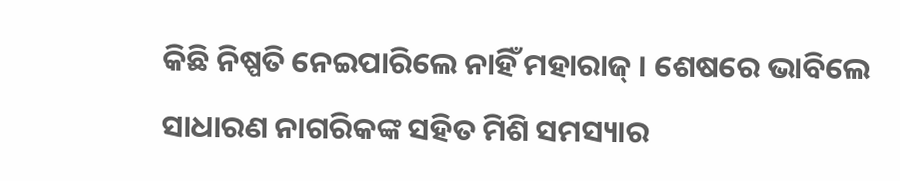କିଛି ନିଷ୍ପତି ନେଇପାରିଲେ ନାହିଁ ମହାରାଜ୍ । ଶେଷରେ ଭାବିଲେ ସାଧାରଣ ନାଗରିକଙ୍କ ସହିତ ମିଶି ସମସ୍ୟାର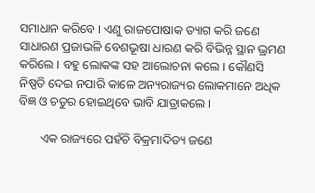ସମାଧାନ କରିବେ । ଏଣୁ ରାଜପୋଷାକ ତ୍ୟାଗ କରି ଜଣେ ସାଧାରଣ ପ୍ରଜାଭଳି ବେଶଭୂଷା ଧାରଣ କରି ବିଭିନ୍ନ ସ୍ଥାନ ଭ୍ରମଣ କରିଲେ । ବହୁ ଲୋକଙ୍କ ସହ ଆଲୋଚନା କଲେ । କୌଣସି ନିଷ୍ପତି ଦେଇ ନପାରି କାଳେ ଅନ୍ୟରାଜ୍ୟର ଲୋକମାନେ ଅଧିକ ବିଜ୍ଞ ଓ ଚତୁର ହୋଇଥିବେ ଭାବି ଯାତ୍ରାକଲେ ।

       ଏକ ରାଜ୍ୟରେ ପହଁଚି ବିକ୍ରମାଦିତ୍ୟ ଜଣେ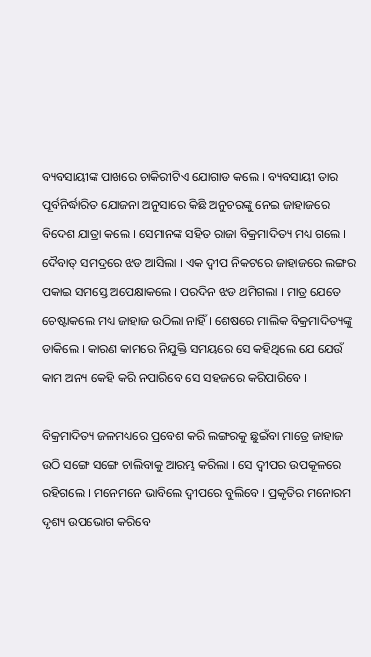ବ୍ୟବସାୟୀଙ୍କ ପାଖରେ ଚାକିରୀଟିଏ ଯୋଗାଡ କଲେ । ବ୍ୟବସାୟୀ ତାର ପୂର୍ବନିର୍ଦ୍ଧାରିତ ଯୋଜନା ଅନୁସାରେ କିଛି ଅନୁଚରଙ୍କୁ ନେଇ ଜାହାଜରେ ବିଦେଶ ଯାତ୍ରା କଲେ । ସେମାନଙ୍କ ସହିତ ରାଜା ବିକ୍ରମାଦିତ୍ୟ ମଧ୍ୟ ଗଲେ । ଦୈବାତ୍ ସମଦ୍ରରେ ଝଡ ଆସିଲା । ଏକ ଦ୍ୱୀପ ନିକଟରେ ଜାହାଜରେ ଲଙ୍ଗର ପକାଇ ସମସ୍ତେ ଅପେକ୍ଷାକଲେ । ପରଦିନ ଝଡ ଥମିଗଲା । ମାତ୍ର ଯେତେ ଚେଷ୍ଟାକଲେ ମଧ୍ୟ ଜାହାଜ ଉଠିଲା ନାହିଁ । ଶେଷରେ ମାଲିକ ବିକ୍ରମାଦିତ୍ୟଙ୍କୁ ଡାକିଲେ । କାରଣ କାମରେ ନିଯୁକ୍ତି ସମୟରେ ସେ କହିଥିଲେ ଯେ ଯେଉଁ କାମ ଅନ୍ୟ କେହି କରି ନପାରିବେ ସେ ସହଜରେ କରିପାରିବେ ।

ବିକ୍ରମାଦିତ୍ୟ ଜଳମଧ୍ୟରେ ପ୍ରବେଶ କରି ଲଙ୍ଗରକୁ ଛୁଇଁବା ମାତ୍ରେ ଜାହାଜ ଉଠି ସଙ୍ଗେ ସଙ୍ଗେ ଚାଲିବାକୁ ଆରମ୍ଭ କରିଲା । ସେ ଦ୍ୱୀପର ଉପକୂଳରେ ରହିଗଲେ । ମନେମନେ ଭାବିଲେ ଦ୍ୱୀପରେ ବୁଲିବେ । ପ୍ରକୃତିର ମନୋରମ ଦୃଶ୍ୟ ଉପଭୋଗ କରିବେ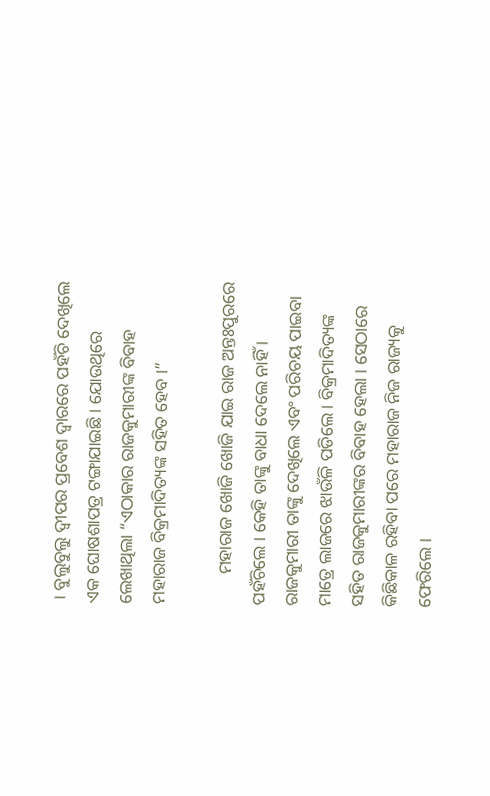। ବୁଲୁବୁଲୁ ଦ୍ୱୀପର ପ୍ରବେଶ ଦ୍ୱାରରେ ପହଁଚି ଦେଖିଲେ ଏକ ଘୋଷଶାପତ୍ର ଟଙ୍ଗାଯାଇଛି । ଯୋଉଥିରେ ଲେଖାଥିଲା “ଏଠାକାର ରାଜକୁମାରୀଙ୍କ ବିବାହ ମହାରାଜ ବିକ୍ରମାଦିତ୍ୟଙ୍କ ସହିତ ହେବ ।”

       ମହାରାଜ ଖୋଜି ଖୋଜି ଯାଇ ରାଜ ଅନ୍ତଃପୁରରେ ପହଁଚିଲେ । କେହି ତାଙ୍କୁ ବାଧା ଦେଲେ ନାହିଁ । ରାଜକୁମାରୀ ତାଙ୍କୁ ଦେଖିଲେ ଏବଂ ପରିଚୟ ପାଇବା ମାତ୍ରେ ଲାଜରେ ଝାଉଁଳି ପଡିଲେ । ବିକ୍ରମାଦିତ୍ୟଙ୍କ ସହିତ ରାଜକୁମାରୀଙ୍କର ବିବାହ ହେଲା । ସେଠାରେ କିଛିକାଳ ରହିବା ପରେ ମହାରାଜ ନିଜ ରାଜ୍ୟକୁ ଫେରିଲେ ।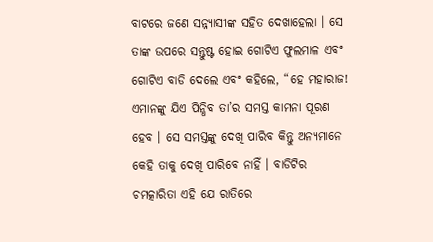ବାଟରେ ଜଣେ ସନ୍ନ୍ୟାସୀଙ୍କ ସହିତ ଦେଖାହେଲା । ସେ ତାଙ୍କ ଉପରେ ସନ୍ତୁଷ୍ଟ ହୋଇ ଗୋଟିଏ ଫୁଲମାଳ ଏବଂ ଗୋଟିଏ ବାଡି ଦେଲେ ଏବଂ କହିଲେ, “ହେ ମହାରାଜ! ଏମାନଙ୍କୁ ଯିଏ ପିନ୍ଧିବ ତା’ର ସମସ୍ତ କାମନା ପୂରଣ ହେବ । ସେ ସମସ୍ତଙ୍କୁ ଦେଖି ପାରିବ କିନ୍ତୁ ଅନ୍ୟମାନେ କେହି ତାକୁ ଦେଖି ପାରିବେ ନାହିଁ । ବାଡିଟିର ଚମତ୍କାରିତା ଏହି ଯେ ରାତିରେ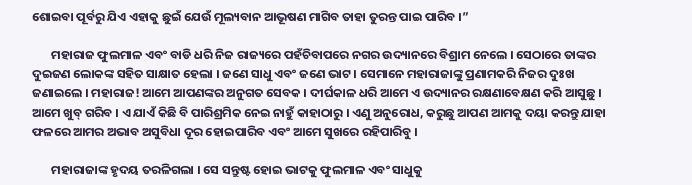ଶୋଇବା ପୂର୍ବରୁ ଯିଏ ଏହାକୁ ଛୁଇଁ ଯେଉଁ ମୂଲ୍ୟବାନ ଆଭୂଷଣ ମାଗିବ ତାହା ତୁରନ୍ତ ପାଇ ପାରିବ ।”

       ମହାରାଜ ଫୁଲମାଳ ଏବଂ ବାଡି ଧରି ନିଜ ରାଜ୍ୟରେ ପହଁଚିବାପରେ ନଗର ଉଦ୍ୟାନରେ ବିଶ୍ରାମ ନେଲେ । ସେଠାରେ ତାଙ୍କର ଦୁଇଜଣ ଲୋକଙ୍କ ସହିତ ସାକ୍ଷାତ ହେଲା । ଜଣେ ସାଧୁ ଏବଂ ଜଣେ ଭାଟ । ସେମାନେ ମହାରାଜାଙ୍କୁ ପ୍ରଣାମକରି ନିଜର ଦୁଃଖ ଜଣାଇଲେ । ମହାରାଜ! ଆମେ ଆପଣଙ୍କର ଅନୁଗତ ସେବକ । ଦୀର୍ଘକାଳ ଧରି ଆମେ ଏ ଉଦ୍ୟାନର ରକ୍ଷଣାବେକ୍ଷଣ କରି ଆସୁଛୁ । ଆମେ ଖୁବ୍ ଗରିବ । ଏ ଯାଏଁ କିଛି ବି ପାରିଶ୍ରମିକ ନେଇ ନାହୁଁ କାହାଠାରୁ । ଏଣୁ ଅନୁରୋଧ, କରୁଛୁ ଆପଣ ଆମକୁ ଦୟା କରନ୍ତୁ ଯାହା ଫଳରେ ଆମର ଅଭାବ ଅସୁବିଧା ଦୂର ହୋଇପାରିବ ଏବଂ ଆମେ ସୁଖରେ ରହିପାରିବୁ ।

       ମହାରାଜାଙ୍କ ହୃଦୟ ତରଳିଗଲା । ସେ ସନ୍ତୁଷ୍ଟ ହୋଇ ଭାଟକୁ ଫୁଲମାଳ ଏବଂ ସାଧୁକୁ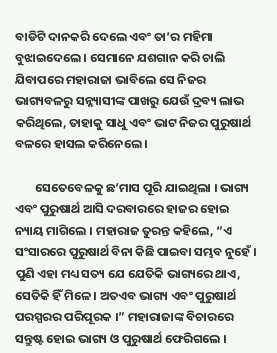ବାଡିଟି ଦାନକରି ଦେଲେ ଏବଂ ତା’ର ମହିମା ବୁଝାଇଦେଲେ । ସେମାନେ ଯଶଗାନ କରି ଚାଲି ଯିବାପରେ ମହାରାଜା ଭାବିଲେ ସେ ନିଜର ଭାଗ୍ୟବଳରୁ ସନ୍ନ୍ୟାସୀଙ୍କ ପାଖରୁ ଯେଉଁ ଦ୍ରବ୍ୟ ଲାଭ କରିଥିଲେ, ତାହାକୁ ସାଧୁ ଏବଂ ଭାଟ ନିଜର ପୁରୁଷାର୍ଥ ବଳରେ ହାସଲ କରିନେଲେ ।

       ସେତେବେଳକୁ ଛ’ମାସ ପୂରି ଯାଇଥିଲା । ଭାଗ୍ୟ ଏବଂ ପୁରୁଷାର୍ଥ ଆସି ଦରବାରରେ ହାଜର ହୋଇ ନ୍ୟାୟ ମାଗିଲେ । ମହାରାଜ ତୁରନ୍ତ କହିଲେ, “ଏ ସଂସାରରେ ପୁରୁଷାର୍ଥ ବିନା କିଛି ପାଇବା ସମ୍ଭବ ନୁହେଁ । ପୁଣି ଏହା ମଧ୍ୟ ସତ୍ୟ ଯେ ଯେତିକି ଭାଗ୍ୟରେ ଥାଏ, ସେତିକି ହିଁ ମିଳେ । ଅତଏବ ଭାଗ୍ୟ ଏବଂ ପୁରୁଷାର୍ଥ ପରସ୍ପରର ପରିପୂରକ ।” ମହାରାଜାଙ୍କ ବିଚାରରେ ସନ୍ତୁଷ୍ଟ ହୋଇ ଭାଗ୍ୟ ଓ ପୁରୁଷାର୍ଥ ଫେରିଗଲେ ।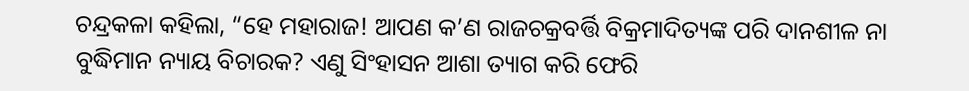ଚନ୍ଦ୍ରକଳା କହିଲା, “ହେ ମହାରାଜ! ଆପଣ କ’ଣ ରାଜଚକ୍ରବର୍ତ୍ତି ବିକ୍ରମାଦିତ୍ୟଙ୍କ ପରି ଦାନଶୀଳ ନା ବୁଦ୍ଧିମାନ ନ୍ୟାୟ ବିଚାରକ? ଏଣୁ ସିଂହାସନ ଆଶା ତ୍ୟାଗ କରି ଫେରି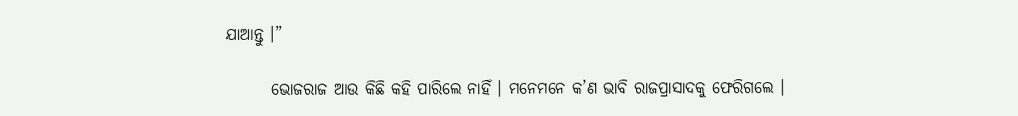ଯାଆନ୍ତୁ ।”

       ଭୋଜରାଜ ଆଉ କିଛି କହି ପାରିଲେ ନାହିଁ । ମନେମନେ କ’ଣ ଭାବି ରାଜପ୍ରାସାଦକୁ ଫେରିଗଲେ ।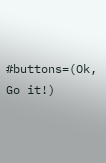#buttons=(Ok, Go it!)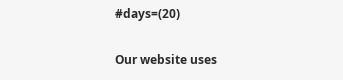#days=(20)

Our website uses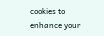cookies to enhance your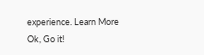experience. Learn More
Ok, Go it!